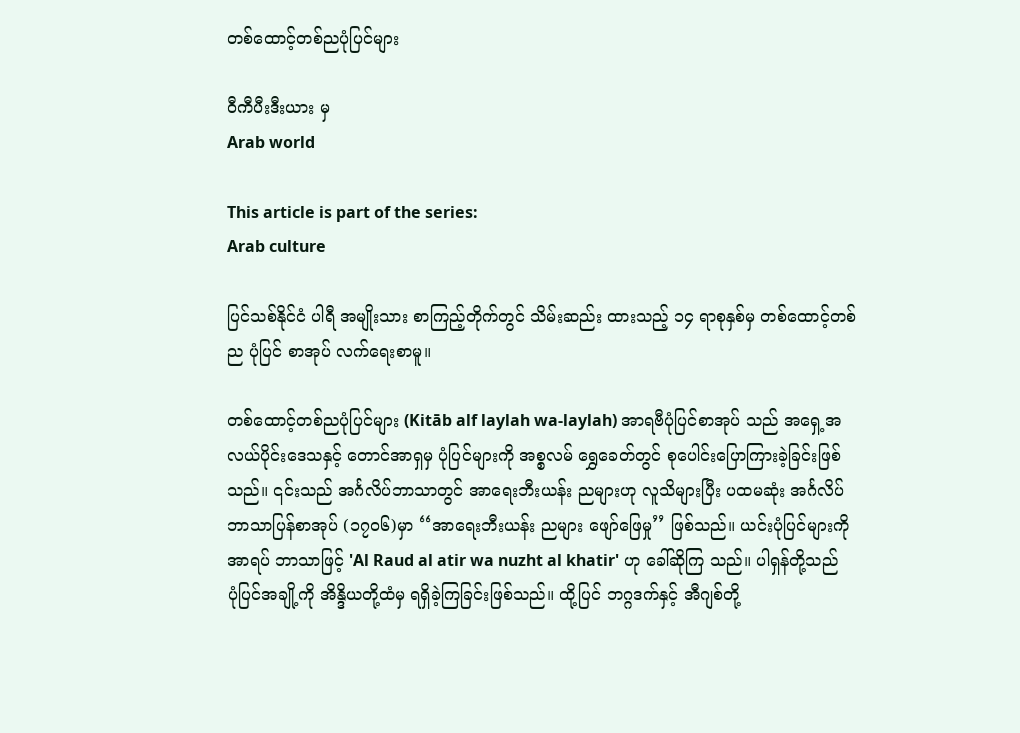တစ်ထောင့်တစ်ညပုံပြင်များ

ဝီကီပီးဒီးယား မှ
Arab world

This article is part of the series:
Arab culture

ပြင်သစ်နိုင်ငံ ပါရီ အမျိုးသား စာကြည့်တိုက်တွင် သိမ်းဆည်း ထားသည့် ၁၄ ရာစုနှစ်မှ တစ်ထောင့်တစ်ည ပုံပြင် စာအုပ် လက်ရေးစာမူ။

တစ်ထောင့်တစ်ညပုံပြင်များ (Kitāb alf laylah wa-laylah) အာရဗီပုံပြင်စာအုပ် သည် အရှေ့အလယ်ပိုင်းဒေသနှင့် တောင်အာရှမှ ပုံပြင်များကို အစ္စလမ် ရွှေခေတ်တွင် စုပေါင်းပြောကြားခဲ့ခြင်းဖြစ်သည်။ ၎င်းသည် အင်္ဂလိပ်ဘာသာတွင် အာရေးဘီးယန်း ညများဟု လူသိများပြီး ပထမဆုံး အင်္ဂလိပ်ဘာသာပြန်စာအုပ် (၁၇၀၆)မှာ ‘‘အာရေးဘီးယန်း ညများ ဖျော်ဖြေမှု’’ ဖြစ်သည်။ ယင်းပုံပြင်များကို အာရပ် ဘာသာဖြင့် 'Al Raud al atir wa nuzht al khatir' ဟု ခေါ်ဆိုကြ သည်။ ပါရှန်တို့သည် ပုံပြင်အချို့ကို အိန္ဒိယတို့ထံမှ ရရှိခဲ့ကြခြင်းဖြစ်သည်။ ထို့ပြင် ဘဂ္ဂဒက်နှင့် အီဂျစ်တို့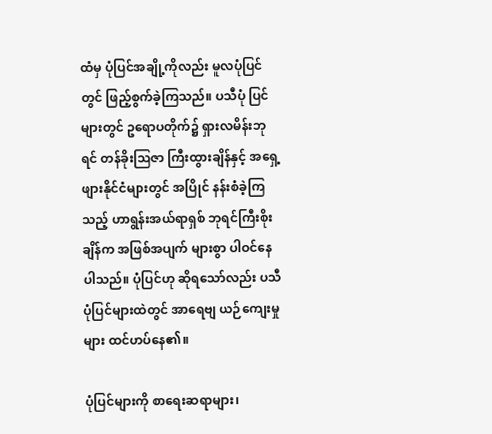ထံမှ ပုံပြင်အချို့ကိုလည်း မူလပုံပြင်တွင် ဖြည့်စွက်ခဲ့ကြသည်။ ပသီပုံ ပြင်များတွင် ဥရောပတိုက်၌ ရှားလမိန်းဘုရင် တန်ခိုးဩဇာ ကြီးထွားချိန်နှင့် အရှေ့ဖျားနိုင်ငံများတွင် အပြိုင် နန်းစံခဲ့ကြသည့် ဟာရွန်းအယ်ရာရှစ် ဘုရင်ကြီးစိုးချိန်က အဖြစ်အပျက် များစွာ ပါဝင်နေပါသည်။ ပုံပြင်ဟု ဆိုရသော်လည်း ပသီပုံပြင်များထဲတွင် အာရေဗျ ယဉ်ကျေးမှုများ ထင်ဟပ်နေ၏။

ပုံပြင်များကို စာရေးဆရာများ၊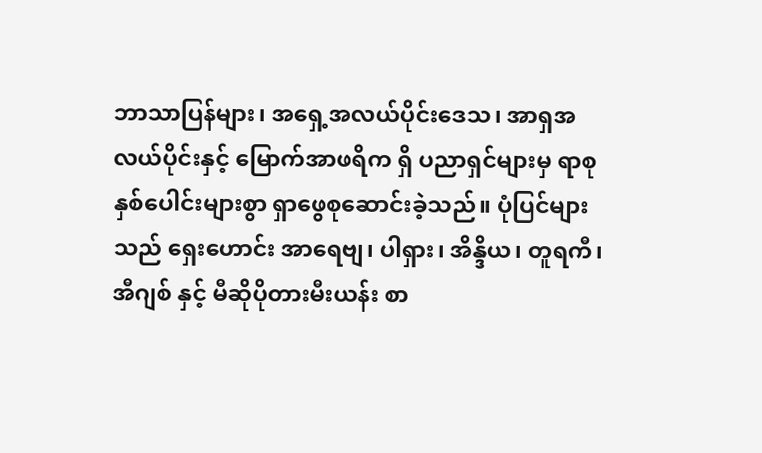ဘာသာပြန်များ၊ အရှေ့အလယ်ပိုင်းဒေသ၊ အာရှအလယ်ပိုင်းနှင့် မြောက်အာဖရိက ရှိ ပညာရှင်များမှ ရာစုနှစ်ပေါင်းများစွာ ရှာဖွေစုဆောင်းခဲ့သည်။ ပုံပြင်များသည် ရှေးဟောင်း အာရေဗျ၊ ပါရှား၊ အိန္ဒိယ၊ တူရကီ၊ အီဂျစ် နှင့် မီဆိုပိုတားမီးယန်း စာ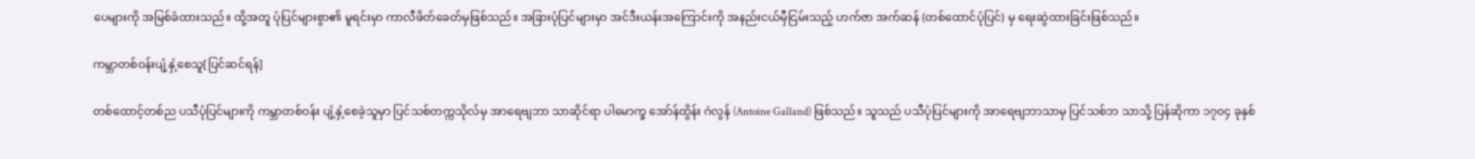ပေများကို အမြစ်ခံထားသည်။ ထို့အတူ ပုံပြင်များစွာ၏ မူရင်းမှာ ကာလီဖိတ်ခေတ်မှဖြစ်သည်။ အခြားပုံပြင်များမှာ အင်ဒီးယန်းအကြောင်းကို အနည်းငယ်မှီငြမ်းသည့် ဟက်ဇာ အက်ဆန် (တစ်ထောင်ပုံပြင်) မှ ရေးဆွဲထားခြင်းဖြစ်သည်။

ကမ္ဘာတစ်ဝန်းပျံ့နှံ့စေသူ[ပြင်ဆင်ရန်]

တစ်ထောင့်တစ်ည ပသီပုံပြင်များကို ကမ္ဘာတစ်ဝန်း ပျံ့နှံ့စေခဲ့သူမှာ ပြင်သစ်တက္ကသိုလ်မှ အာရေဗျဘာ သာဆိုင်ရာ ပါမောက္ခ အော်န်ထွိန်း ဂဲလွန် (Antoine Galland) ဖြစ်သည်။ သူသည် ပသီပုံပြင်များကို အာရေဗျဘာသာမှ ပြင်သစ်ဘ သာသို့ ပြန်ဆိုကာ ၁၇၀၄ ခုနှစ်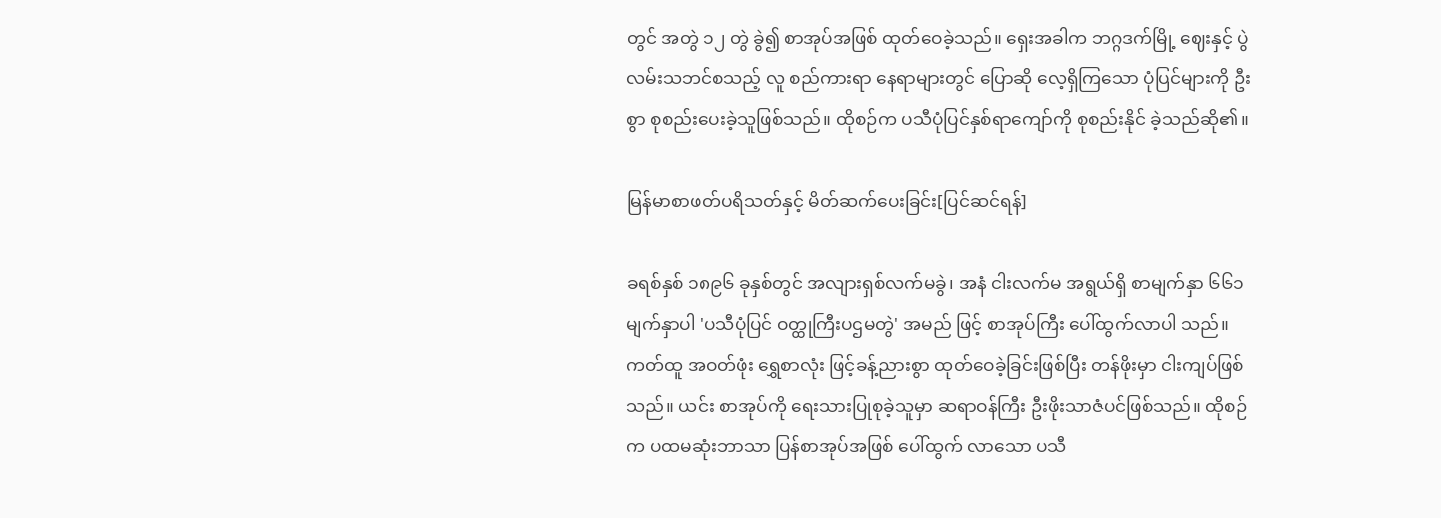တွင် အတွဲ ၁၂ တွဲ ခွဲ၍ စာအုပ်အဖြစ် ထုတ်ဝေခဲ့သည်။ ရှေးအခါက ဘဂ္ဂဒက်မြို့ ဈေးနှင့် ပွဲလမ်းသဘင်စသည့် လူ စည်ကားရာ နေရာများတွင် ပြောဆို လေ့ရှိကြသော ပုံပြင်များကို ဦးစွာ စုစည်းပေးခဲ့သူဖြစ်သည်။ ထိုစဉ်က ပသီပုံပြင်နှစ်ရာကျော်ကို စုစည်းနိုင် ခဲ့သည်ဆို၏။

မြန်မာစာဖတ်ပရိသတ်နှင့် မိတ်ဆက်ပေးခြင်း[ပြင်ဆင်ရန်]

ခရစ်နှစ် ၁၈၉၆ ခုနှစ်တွင် အလျားရှစ်လက်မခွဲ၊ အနံ ငါးလက်မ အရွယ်ရှိ စာမျက်နှာ ၆၆၁ မျက်နှာပါ 'ပသီပုံပြင် ဝတ္ထုကြီးပဌမတွဲ' အမည် ဖြင့် စာအုပ်ကြီး ပေါ်ထွက်လာပါ သည်။ ကတ်ထူ အဝတ်ဖုံး ရွှေစာလုံး ဖြင့်ခန့်ညားစွာ ထုတ်ဝေခဲ့ခြင်းဖြစ်ပြီး တန်ဖိုးမှာ ငါးကျပ်ဖြစ်သည်။ ယင်း စာအုပ်ကို ရေးသားပြုစုခဲ့သူမှာ ဆရာဝန်ကြီး ဦးဖိုးသာဇံပင်ဖြစ်သည်။ ထိုစဉ်က ပထမဆုံးဘာသာ ပြန်စာအုပ်အဖြစ် ပေါ်ထွက် လာသော ပသီ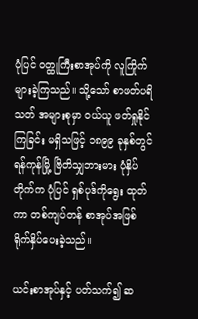ပုံပြင် ဝတ္ထုကြီးစာအုပ်ကို လူကြိုက်များခဲ့ကြသည်။ သို့သော် စာဖတ်ပရိသတ် အများစုမှာ ဝယ်ယူ ဖတ်ရှုနိုင်ကြခြင်း မရှိသဖြင့် ၁၈၉၉ ခုနှစ်တွင် ရန်ကုန်မြို့ ဗြိတိသျှဘားမား ပုံနှိပ်တိုက်က ပုံပြင် ရှစ်ပုဒ်ကိုရွေး ထုတ်ကာ တစ်ကျပ်တန် စာအုပ်အဖြစ် ရိုက်နှိပ်ပေးခဲ့သည်။

ယင်းစာအုပ်နှင့် ပတ်သက်၍ ဆ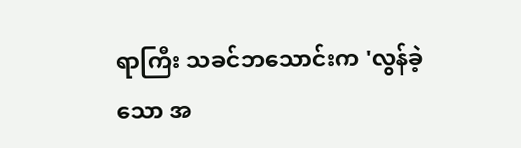ရာကြီး သခင်ဘသောင်းက 'လွန်ခဲ့သော အ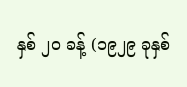နှစ် ၂ဝ ခန့် (၁၉၂၉ ခုနှစ်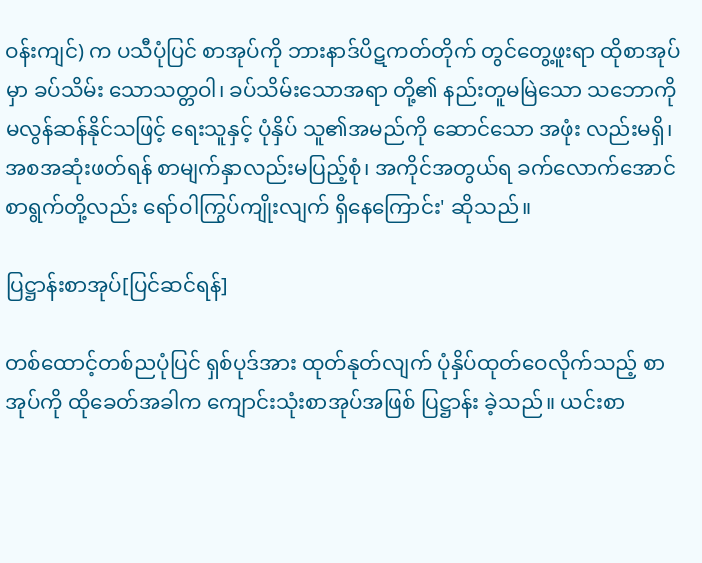ဝန်းကျင်) က ပသီပုံပြင် စာအုပ်ကို ဘားနာဒ်ပိဋကတ်တိုက် တွင်တွေ့ဖူးရာ ထိုစာအုပ်မှာ ခပ်သိမ်း သောသတ္တဝါ၊ ခပ်သိမ်းသောအရာ တို့၏ နည်းတူမမြဲသော သဘောကို မလွန်ဆန်နိုင်သဖြင့် ရေးသူနှင့် ပုံနှိပ် သူ၏အမည်ကို ဆောင်သော အဖုံး လည်းမရှိ၊ အစအဆုံးဖတ်ရန် စာမျက်နှာလည်းမပြည့်စုံ၊ အကိုင်အတွယ်ရ ခက်လောက်အောင် စာရွက်တို့လည်း ရော်ဝါကြွပ်ကျိုးလျက် ရှိနေကြောင်း' ဆိုသည်။

ပြဋ္ဌာန်းစာအုပ်[ပြင်ဆင်ရန်]

တစ်ထောင့်တစ်ညပုံပြင် ရှစ်ပုဒ်အား ထုတ်နုတ်လျက် ပုံနှိပ်ထုတ်ဝေလိုက်သည့် စာအုပ်ကို ထိုခေတ်အခါက ကျောင်းသုံးစာအုပ်အဖြစ် ပြဋ္ဌာန်း ခဲ့သည်။ ယင်းစာ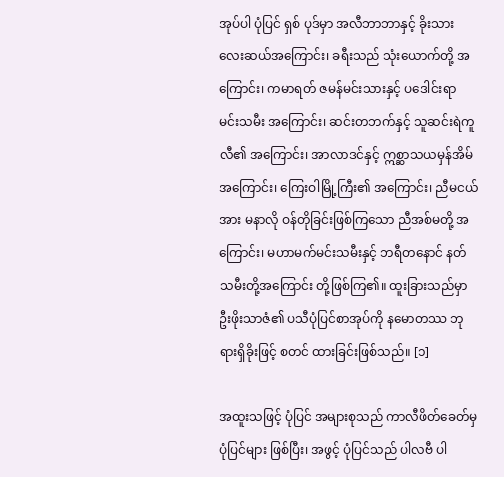အုပ်ပါ ပုံပြင် ရှစ် ပုဒ်မှာ အလီဘာဘာနှင့် ခိုးသားလေးဆယ်အကြောင်း၊ ခရီးသည် သုံးယောက်တို့ အကြောင်း၊ ကမာရတ် ဇမန်မင်းသားနှင့် ပဒေါင်းရာ မင်းသမီး အကြောင်း၊ ဆင်းတဘက်နှင့် သူဆင်းရဲကူလီ၏ အကြောင်း၊ အာလာဒင်နှင့် ဣစ္ဆာသယမှန်အိမ် အကြောင်း၊ ကြေးဝါမြို့ကြီး၏ အကြောင်း၊ ညီမငယ်အား မနာလို ဝန်တိုခြင်းဖြစ်ကြသော ညီအစ်မတို့ အကြောင်း၊ မဟာမက်မင်းသမီးနှင့် ဘရီတနောင် နတ်သမီးတို့အကြောင်း တို့ဖြစ်ကြ၏။ ထူးခြားသည်မှာ ဦးဖိုးသာဇံ၏ ပသီပုံပြင်စာအုပ်ကို နမောတဿ ဘုရားရှိခိုးဖြင့် စတင် ထားခြင်းဖြစ်သည်။ [၁]

အထူးသဖြင့် ပုံပြင် အများစုသည် ကာလီဖိတ်ခေတ်မှ ပုံပြင်များ ဖြစ်ပြီး၊ အဖွင့် ပုံပြင်သည် ပါလဗီ ပါ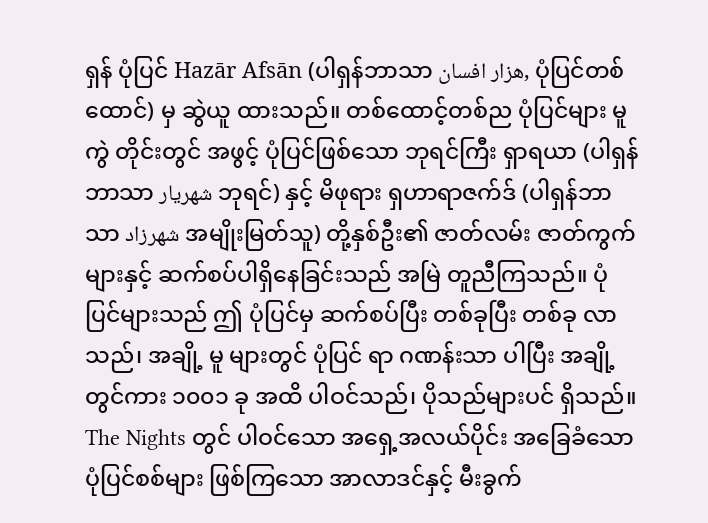ရှန် ပုံပြင် Hazār Afsān (ပါရှန်ဘာသာ هزار افسان, ပုံပြင်တစ်ထောင်) မှ ဆွဲယူ ထားသည်။ တစ်ထောင့်တစ်ည ပုံပြင်များ မူကွဲ တိုင်းတွင် အဖွင့် ပုံပြင်ဖြစ်သော ဘုရင်ကြီး ရှာရယာ (ပါရှန်ဘာသာ شهريار ဘုရင်) နှင့် မိဖုရား ရှဟာရာဇက်ဒ် (ပါရှန်ဘာသာ شهرزاد အမျိုးမြတ်သူ) တို့နှစ်ဦး၏ ဇာတ်လမ်း ဇာတ်ကွက်များနှင့် ဆက်စပ်ပါရှိနေခြင်းသည် အမြဲ တူညီကြသည်။ ပုံပြင်များသည် ဤ ပုံပြင်မှ ဆက်စပ်ပြီး တစ်ခုပြီး တစ်ခု လာသည်၊ အချို့ မူ များတွင် ပုံပြင် ရာ ဂဏန်းသာ ပါပြီး အချို့ တွင်ကား ၁၀၀၁ ခု အထိ ပါဝင်သည်၊ ပိုသည်များပင် ရှိသည်။ The Nights တွင် ပါဝင်သော အရှေ့အလယ်ပိုင်း အခြေခံသော ပုံပြင်စစ်များ ဖြစ်ကြသော အာလာဒင်နှင့် မီးခွက်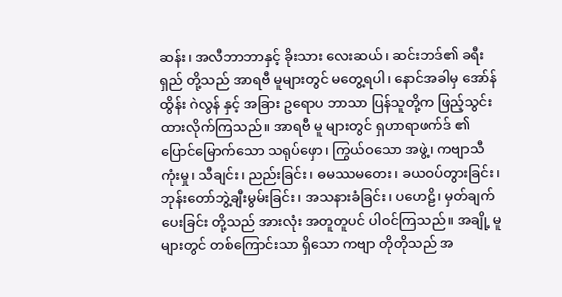ဆန်း၊ အလီဘာဘာနှင့် ခိုးသား လေးဆယ်၊ ဆင်းဘဒ်၏ ခရီးရှည် တို့သည် အာရဗီ မူများတွင် မတွေ့ရပါ၊ နောင်အခါမှ အော်န်ထွိန်း ဂဲလွန် နှင့် အခြား ဥရောပ ဘာသာ ပြန်သူတို့က ဖြည့်သွင်း ထားလိုက်ကြသည်။ အာရဗီ မူ များတွင် ရှဟာရာဖက်ဒ် ၏ ပြောင်မြောက်သော သရုပ်ဖှော၊ ကြွယ်ဝသော အဖွဲ့၊ ကဗျာသီကုံးမှု၊ သီချင်း၊ ညည်းခြင်း၊ ဓမဿမတေး၊ ခယဝပ်တွားခြင်း၊ ဘုန်းတော်ဘွဲ့ချီးမွမ်းခြင်း၊ အသနားခံခြင်း၊ ပဟေဠိ၊ မှတ်ချက် ပေးခြင်း တို့သည် အားလုံး အတူတူပင် ပါဝင်ကြသည်။ အချို့ မူများတွင် တစ်ကြောင်းသာ ရှိသော ကဗျာ တိုတိုသည် အ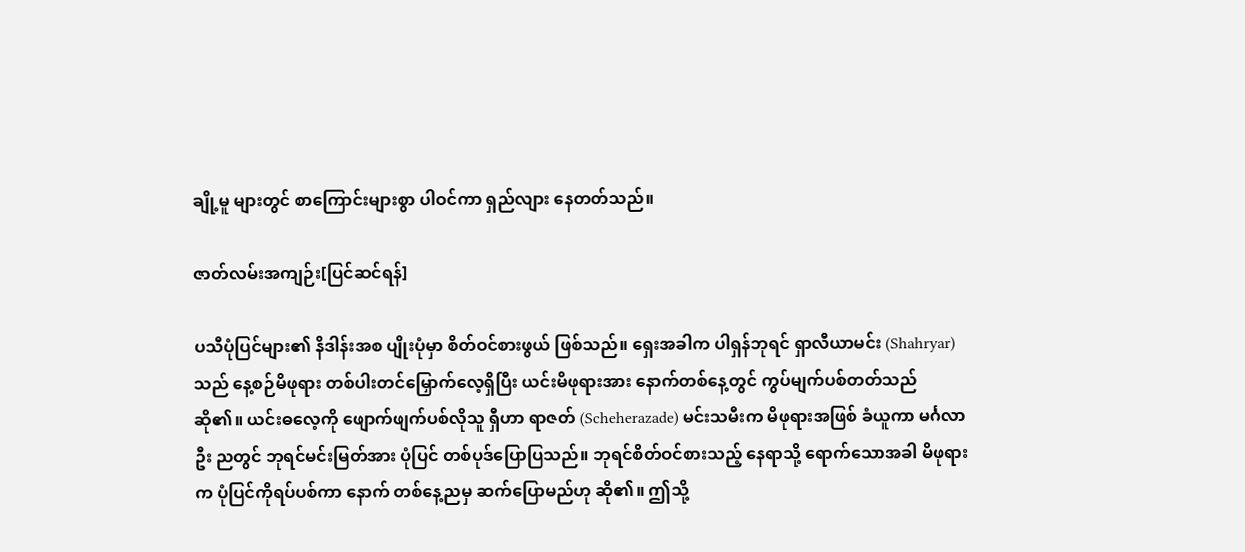ချို့မူ များတွင် စာကြောင်းများစွာ ပါဝင်ကာ ရှည်လျား နေတတ်သည်။

ဇာတ်လမ်းအကျဉ်း[ပြင်ဆင်ရန်]

ပသီပုံပြင်များ၏ နိဒါန်းအစ ပျိုးပုံမှာ စိတ်ဝင်စားဖွယ် ဖြစ်သည်။ ရှေးအခါက ပါရှန်ဘုရင် ရှာလီယာမင်း (Shahryar) သည် နေ့စဉ်မိဖုရား တစ်ပါးတင်မြှောက်လေ့ရှိပြီး ယင်းမိဖုရားအား နောက်တစ်နေ့တွင် ကွပ်မျက်ပစ်တတ်သည် ဆို၏။ ယင်းဓလေ့ကို ဖျောက်ဖျက်ပစ်လိုသူ ရှီဟာ ရာဇတ် (Scheherazade) မင်းသမီးက မိဖုရားအဖြစ် ခံယူကာ မင်္ဂလာဦး ညတွင် ဘုရင်မင်းမြတ်အား ပုံပြင် တစ်ပုဒ်ပြောပြသည်။ ဘုရင်စိတ်ဝင်စားသည့် နေရာသို့ ရောက်သောအခါ မိဖုရားက ပုံပြင်ကိုရပ်ပစ်ကာ နောက် တစ်နေ့ညမှ ဆက်ပြောမည်ဟု ဆို၏။ ဤသို့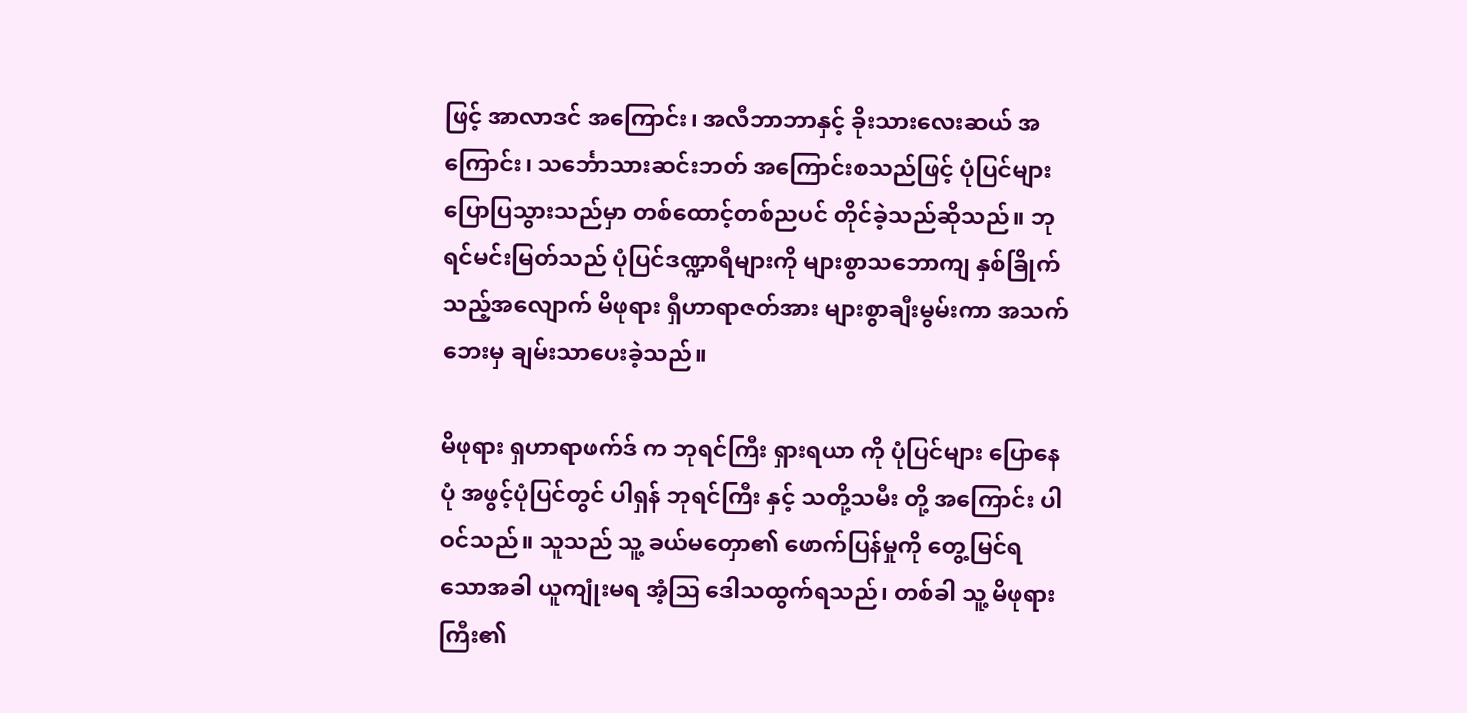ဖြင့် အာလာဒင် အကြောင်း၊ အလီဘာဘာနှင့် ခိုးသားလေးဆယ် အကြောင်း၊ သင်္ဘောသားဆင်းဘတ် အကြောင်းစသည်ဖြင့် ပုံပြင်များ ပြောပြသွားသည်မှာ တစ်ထောင့်တစ်ညပင် တိုင်ခဲ့သည်ဆိုသည်။ ဘုရင်မင်းမြတ်သည် ပုံပြင်ဒဏ္ဍာရီများကို များစွာသဘောကျ နှစ်ခြိုက်သည့်အလျောက် မိဖုရား ရှီဟာရာဇတ်အား များစွာချီးမွမ်းကာ အသက်ဘေးမှ ချမ်းသာပေးခဲ့သည်။

မိဖုရား ရှဟာရာဖက်ဒ် က ဘုရင်ကြီး ရှားရယာ ကို ပုံပြင်များ ပြောနေပုံ အဖွင့်ပုံပြင်တွင် ပါရှန် ဘုရင်ကြီး နှင့် သတို့သမီး တို့ အကြောင်း ပါဝင်သည်။ သူသည် သူ့ ခယ်မတှော၏ ဖောက်ပြန်မှုကို တွေ့မြင်ရသောအခါ ယူကျုံးမရ အံ့ဩ ဒေါသထွက်ရသည်၊ တစ်ခါ သူ့ မိဖုရားကြီး၏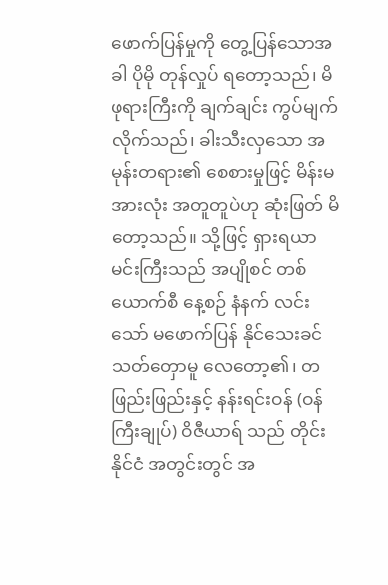ဖောက်ပြန်မှုကို တွေ့ပြန်သောအခါ ပိုမို တုန်လှုပ် ရတော့သည်၊ မိဖုရားကြီးကို ချက်ချင်း ကွပ်မျက်လိုက်သည်၊ ခါးသီးလှသော အမုန်းတရား၏ စေစားမှုဖြင့် မိန်းမအားလုံး အတူတူပဲဟု ဆုံးဖြတ် မိတော့သည်။ သို့ဖြင့် ရှားရယာ မင်းကြီးသည် အပျိုစင် တစ်ယောက်စီ နေ့စဉ် နံနက် လင်းသော် မဖောက်ပြန် နိုင်သေးခင် သတ်တှောမူ လေတော့၏၊ တဖြည်းဖြည်းနှင့် နန်းရင်းဝန် (ဝန်ကြီးချုပ်) ဝိဇီယာရ် သည် တိုင်းနိုင်ငံ အတွင်းတွင် အ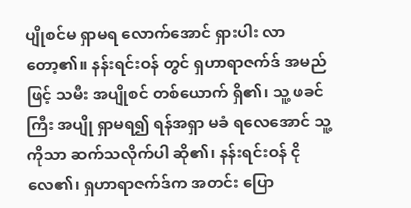ပျိုစင်မ ရှာမရ လောက်အောင် ရှားပါး လာတော့၏။ နန်းရင်းဝန် တွင် ရှဟာရာဇက်ဒ် အမည်ဖြင့် သမီး အပျိုစင် တစ်ယောက် ရှိ၏၊ သူ့ ဖခင်ကြီး အပျို ရှာမရ၍ ရန်အရှာ မခံ ရလေအောင် သူ့ကိုသာ ဆက်သလိုက်ပါ ဆို၏၊ နန်းရင်းဝန် ငိုလေ၏၊ ရှဟာရာဇက်ဒ်က အတင်း ပြော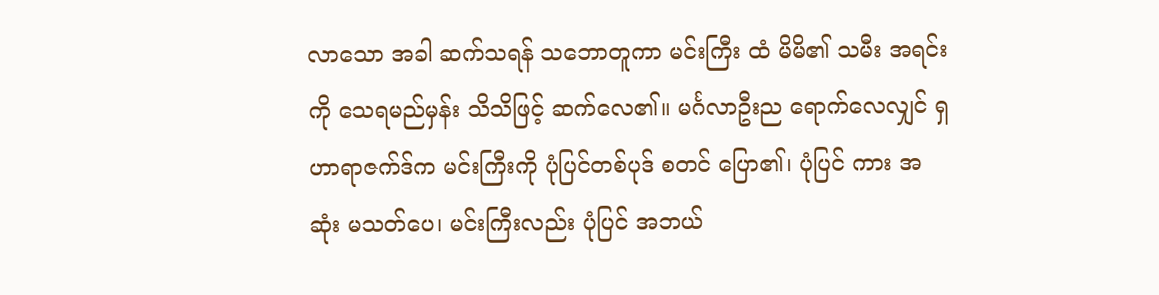လာသော အခါ ဆက်သရန် သဘောတူကာ မင်းကြီး ထံ မိမိ၏ သမီး အရင်းကို သေရမည်မှန်း သိသိဖြင့် ဆက်လေ၏။ မင်္ဂလာဦးည ရောက်လေလျှင် ရှဟာရာဇက်ဒ်က မင်းကြီးကို ပုံပြင်တစ်ပုဒ် စတင် ပြော၏၊ ပုံပြင် ကား အဆုံး မသတ်ပေ၊ မင်းကြီးလည်း ပုံပြင် အဘယ်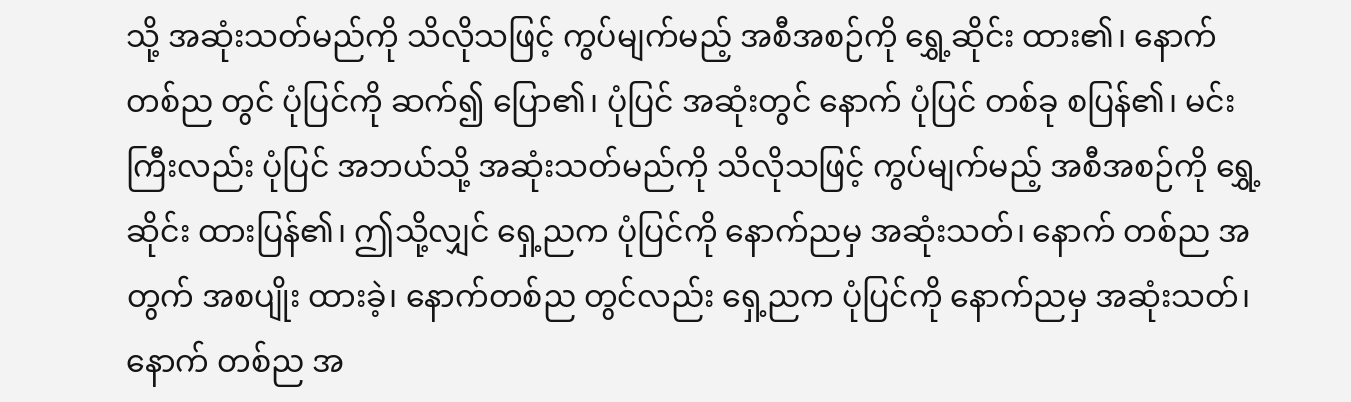သို့ အဆုံးသတ်မည်ကို သိလိုသဖြင့် ကွပ်မျက်မည့် အစီအစဉ်ကို ရွှေ့ဆိုင်း ထား၏၊ နောက် တစ်ည တွင် ပုံပြင်ကို ဆက်၍ ပြော၏၊ ပုံပြင် အဆုံးတွင် နောက် ပုံပြင် တစ်ခု စပြန်၏၊ မင်းကြီးလည်း ပုံပြင် အဘယ်သို့ အဆုံးသတ်မည်ကို သိလိုသဖြင့် ကွပ်မျက်မည့် အစီအစဉ်ကို ရွှေ့ဆိုင်း ထားပြန်၏၊ ဤသို့လျှင် ရှေ့ညက ပုံပြင်ကို နောက်ညမှ အဆုံးသတ်၊ နောက် တစ်ည အတွက် အစပျိုး ထားခဲ့၊ နောက်တစ်ည တွင်လည်း ရှေ့ညက ပုံပြင်ကို နောက်ညမှ အဆုံးသတ်၊ နောက် တစ်ည အ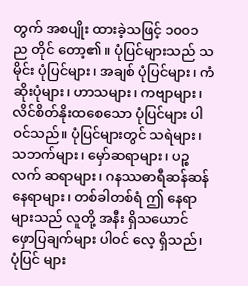တွက် အစပျိုး ထားခဲ့သဖြင့် ၁၀၀၁ ည တိုင် တော့၏။ ပုံပြင်များသည် သမိုင်း ပုံပြင်များ၊ အချစ် ပုံပြင်များ၊ ကံဆိုးပုံများ၊ ဟာသများ၊ ကဗျာများ၊ လိင်စိတ်နိုးထစေသော ပုံပြင်များ ပါဝင်သည်။ ပုံပြင်များတွင် သရဲများ၊ သဘက်များ၊ မှော်ဆရာများ၊ ပဉ္စလက် ဆရာများ၊ ဂနဿဓာရီဆန်ဆန် နေရာများ၊ တစ်ခါတစ်ရံ ဤ နေရာများသည် လူတို့ အနီး ရှိသယောင် ဖှောပြချက်များ ပါဝင် လေ့ ရှိသည်၊ ပုံပြင် များ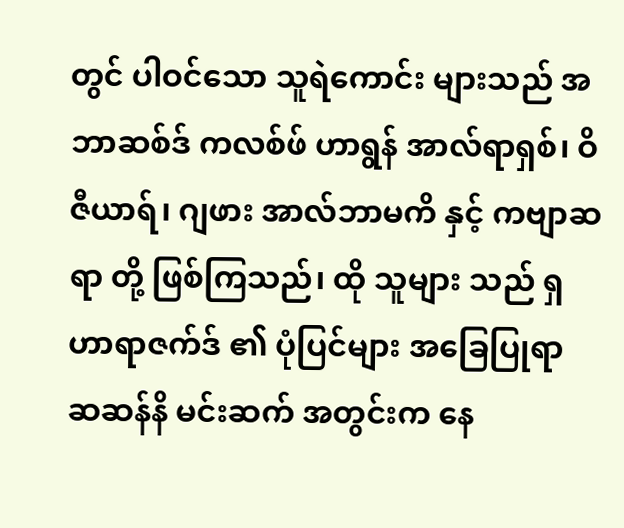တွင် ပါဝင်သော သူရဲကောင်း များသည် အဘာဆစ်ဒ် ကလစ်ဖ် ဟာရွန် အာလ်ရာရှစ်၊ ဝိဇီယာရ်၊ ဂျဖား အာလ်ဘာမကိ နှင့် ကဗျာဆရာ တို့ ဖြစ်ကြသည်၊ ထို သူများ သည် ရှဟာရာဇက်ဒ် ၏ ပုံပြင်များ အခြေပြုရာ ဆဆန်နိ မင်းဆက် အတွင်းက နေ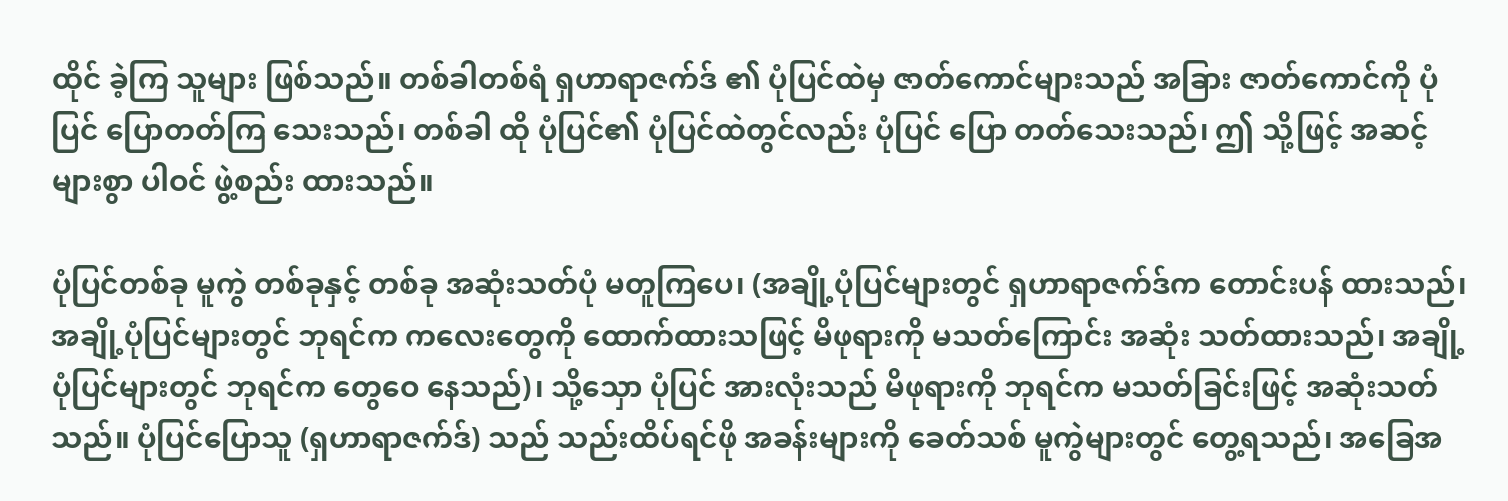ထိုင် ခဲ့ကြ သူများ ဖြစ်သည်။ တစ်ခါတစ်ရံ ရှဟာရာဇက်ဒ် ၏ ပုံပြင်ထဲမှ ဇာတ်ကောင်များသည် အခြား ဇာတ်ကောင်ကို ပုံပြင် ပြောတတ်ကြ သေးသည်၊ တစ်ခါ ထို ပုံပြင်၏ ပုံပြင်ထဲတွင်လည်း ပုံပြင် ပြော တတ်သေးသည်၊ ဤ သို့ဖြင့် အဆင့်များစွာ ပါဝင် ဖွဲ့စည်း ထားသည်။

ပုံပြင်တစ်ခု မူကွဲ တစ်ခုနှင့် တစ်ခု အဆုံးသတ်ပုံ မတူကြပေ၊ (အချို့ပုံပြင်များတွင် ရှဟာရာဇက်ဒ်က တောင်းပန် ထားသည်၊ အချို့ပုံပြင်များတွင် ဘုရင်က ကလေးတွေကို ထောက်ထားသဖြင့် မိဖုရားကို မသတ်ကြောင်း အဆုံး သတ်ထားသည်၊ အချို့ပုံပြင်များတွင် ဘုရင်က တွေဝေ နေသည်)၊ သို့သှော ပုံပြင် အားလုံးသည် မိဖုရားကို ဘုရင်က မသတ်ခြင်းဖြင့် အဆုံးသတ်သည်။ ပုံပြင်ပြောသူ (ရှဟာရာဇက်ဒ်) သည် သည်းထိပ်ရင်ဖို အခန်းများကို ခေတ်သစ် မူကွဲများတွင် တွေ့ရသည်၊ အခြေအ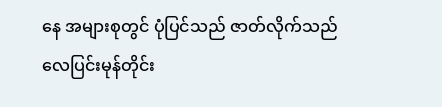နေ အများစုတွင် ပုံပြင်သည် ဇာတ်လိုက်သည် လေပြင်းမုန်တိုင်း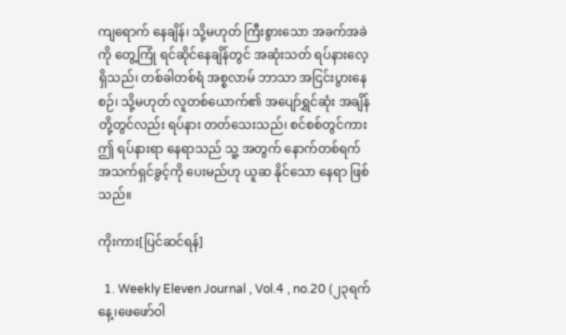ကျရောက် နေချိန်၊ သို့မဟုတ် ကြီးစွားသော အခက်အခဲကို တွေ့ကြုံ ရင်ဆိုင်နေချိန်တွင် အဆုံးသတ် ရပ်နားလေ့ ရှိသည်၊ တစ်ခါတစ်ရံ အစ္စလာမ် ဘာသာ အငြင်းပွားနေစဉ်၊ သို့မဟုတ် လူတစ်ယောက်၏ အပျော်ရွှင်ဆုံး အချိန် တို့တွင်လည်း ရပ်နား တတ်သေးသည်၊ စင်စစ်တွင်ကား ဤ ရပ်နားရာ နေရာသည် သူ့ အတွက် နောက်တစ်ရက် အသက်ရှင်ခွင့်ကို ပေးမည်ဟု ယူဆ နိုင်သော နေရာ ဖြစ်သည်။

ကိုးကား[ပြင်ဆင်ရန်]

  1. Weekly Eleven Journal , Vol.4 , no.20 (၂၃ရက်နေ့၊ဖေဖော်ဝါ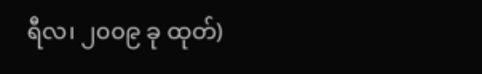ရီလ၊ ၂၀၀၉ ခု ထုတ်)